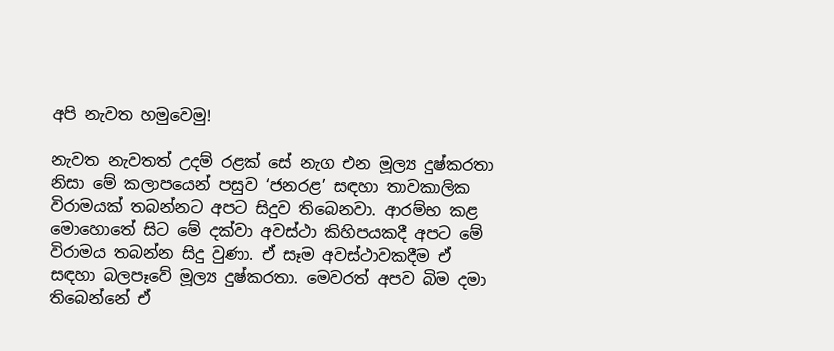අපි නැවත හමුවෙමු!

නැවත නැවතත් උදම් රළක් සේ නැග එන මූල්‍ය දුෂ්කරතා නිසා මේ කලාපයෙන් පසුව ‘ජනරළ’ සඳහා තාවකාලික විරාමයක් තබන්නට අපට සිදුව තිබෙනවා. ආරම්භ කළ මොහොතේ සිට මේ දක්වා අවස්ථා කිහිපයකදී අපට මේ විරාමය තබන්න සිදු වුණා. ඒ සෑම අවස්ථාවකදීම ඒ සඳහා බලපෑවේ මූල්‍ය දුෂ්කරතා. මෙවරත් අපව බිම දමා තිබෙන්නේ ඒ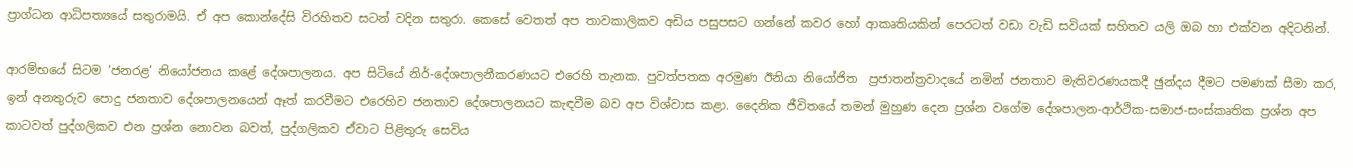ප්‍රාග්ධන ආධිපත්‍යයේ සතුරාමයි. ඒ අප කොන්දේසි විරහිතව සටන් වදින සතුරා. කෙසේ වෙතත් අප තාවකාලිකව අඩිය පසුපසට ගන්නේ කවර හෝ ආකෘතියකින් පෙරටත් වඩා වැඩි සවියක් සහිතව යලි ඔබ හා එක්වන අදිටනින්.

ආරම්භයේ සිටම ‘ජනරළ’ නියෝජනය කළේ දේශපාලනය. අප සිටියේ නිර්-දේශපාලනීකරණයට එරෙහි තැනක. පුවත්පතක අරමුණ ඊනියා නියෝජිත  ප්‍රජාතන්ත්‍රවාදයේ නමින් ජනතාව මැතිවරණයකදී ඡුන්දය දීමට පමණක් සීමා කර, ඉන් අනතුරුව පොදු ජනතාව දේශපාලනයෙන් ඈත් කරවීමට එරෙහිව ජනතාව දේශපාලනයට කැඳවීම බව අප විශ්වාස කළා. දෛනික ජීවිතයේ තමන් මුහුණ දෙන ප්‍රශ්න වගේම දේශපාලන-ආර්ථික-සමාජ-සංස්කෘතික ප්‍රශ්න අප කාටවත් පුද්ගලිකව එන ප්‍රශ්න නොවන බවත්, පුද්ගලිකව ඒවාට පිළිතුරු සෙවිය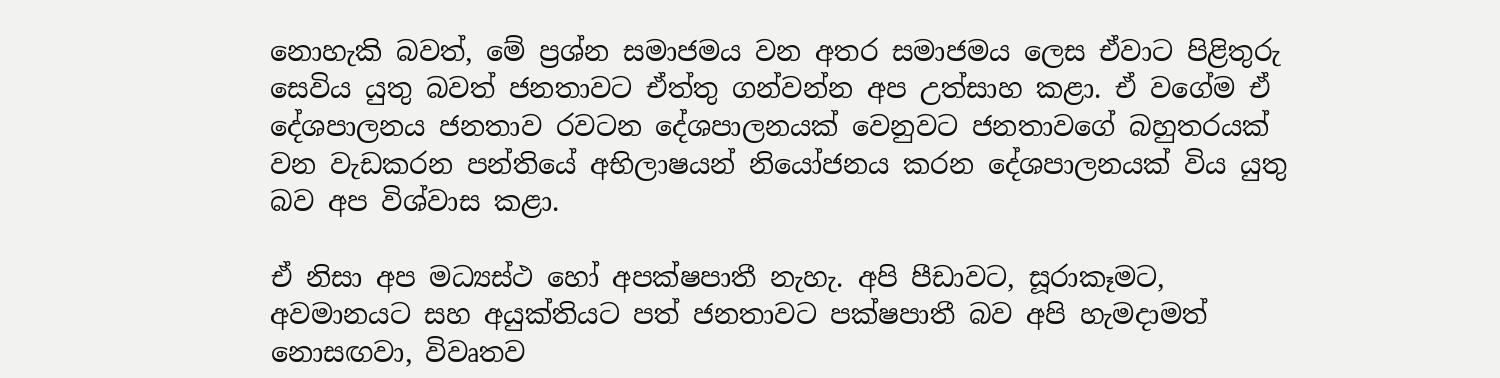නොහැකි බවත්, මේ ප්‍රශ්න සමාජමය වන අතර සමාජමය ලෙස ඒවාට පිළිතුරු සෙවිය යුතු බවත් ජනතාවට ඒත්තු ගන්වන්න අප උත්සාහ කළා. ඒ වගේම ඒ දේශපාලනය ජනතාව රවටන දේශපාලනයක් වෙනුවට ජනතාවගේ බහුතරයක් වන වැඩකරන පන්තියේ අභිලාෂයන් නියෝජනය කරන දේශපාලනයක් විය යුතු බව අප විශ්වාස කළා.

ඒ නිසා අප මධ්‍යස්ථ හෝ අපක්ෂපාතී නැහැ. අපි පීඩාවට, සූරාකෑමට, අවමානයට සහ අයුක්තියට පත් ජනතාවට පක්ෂපාතී බව අපි හැමදාමත් නොසඟවා, විවෘතව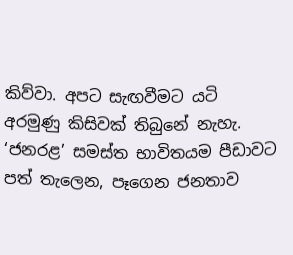කිව්වා. අපට සැඟවීමට යටි අරමුණු කිසිවක් තිබුනේ නැහැ. ‘ජනරළ’ සමස්ත භාවිතයම පීඩාවට පත් තැලෙන, පෑගෙන ජනතාව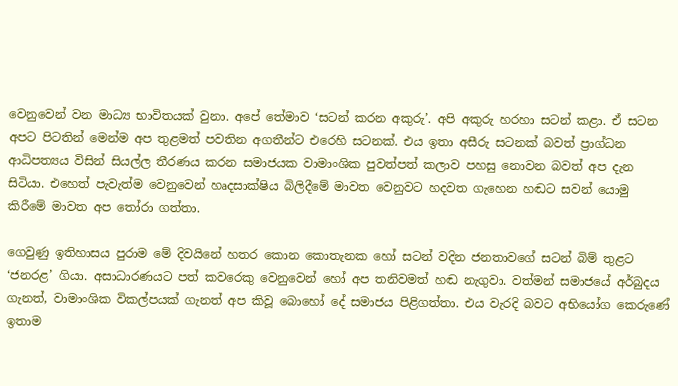වෙනුවෙන් වන මාධ්‍ය භාවිතයක් වුනා. අපේ තේමාව ‘සටන් කරන අකුරු’. අපි අකුරු හරහා සටන් කළා. ඒ සටන අපට පිටතින් මෙන්ම අප තුළමත් පවතින අගතීන්ට එරෙහි සටනක්. එය ඉතා අසීරු සටනක් බවත් ප්‍රාග්ධන ආධිපත්‍යය විසින් සියල්ල තීරණය කරන සමාජයක වාමාංශික පුවත්පත් කලාව පහසු නොවන බවත් අප දැන සිටියා. එහෙත් පැවැත්ම වෙනුවෙන් හෘදසාක්ෂිය බිලිදීමේ මාවත වෙනුවට හදවත ගැහෙන හඬට සවන් යොමු කිරීමේ මාවත අප තෝරා ගත්තා.

ගෙවුණු ඉතිහාසය පුරාම මේ දිවයිනේ හතර කොන කොතැනක හෝ සටන් වදින ජනතාවගේ සටන් බිම් තුළට ‘ජනරළ’ ගියා. අසාධාරණයට පත් කවරෙකු වෙනුවෙන් හෝ අප තනිවමත් හඬ නැගුවා. වත්මන් සමාජයේ අර්බුදය ගැනත්, වාමාංශික විකල්පයක් ගැනත් අප කිවූ බොහෝ දේ සමාජය පිළිගත්තා. එය වැරදි බවට අභියෝග කෙරුණේ ඉතාම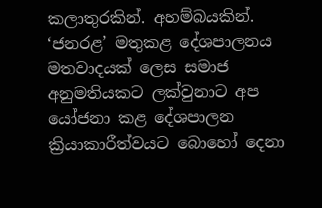කලාතුරකින්. අහම්බයකින්. ‘ජනරළ’ මතුකළ දේශපාලනය මතවාදයක් ලෙස සමාජ අනුමතියකට ලක්වුනාට අප යෝජනා කළ දේශපාලන ක්‍රියාකාරීත්වයට බොහෝ දෙනා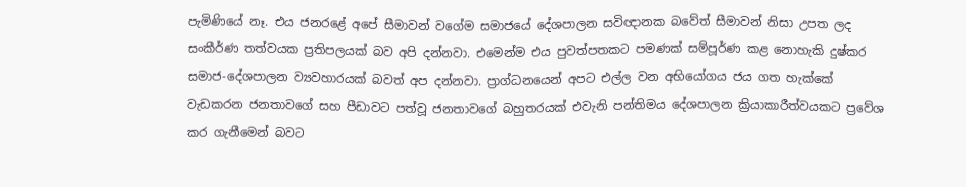පැමිණියේ නෑ. එය ජනරළේ අපේ සීමාවන් වගේම සමාජයේ දේශපාලන සවිඥානක බවේත් සීමාවන් නිසා උපත ලද සංකීර්ණ තත්වයක ප්‍රතිපලයක් බව අපි දන්නවා. එමෙන්ම එය පුවත්පතකට පමණක් සම්පූර්ණ කළ නොහැකි දුෂ්කර සමාජ-දේශපාලන ව්‍යවහාරයක් බවත් අප දන්නවා. ප්‍රාග්ධනයෙන් අපට එල්ල වන අභියෝගය ජය ගත හැක්කේ වැඩකරන ජනතාවගේ සහ පීඩාවට පත්වූ ජනතාවගේ බහුතරයක් එවැනි පන්තිමය දේශපාලන ක්‍රියාකාරීත්වයකට ප්‍රවේශ කර ගැනීමෙන් බවට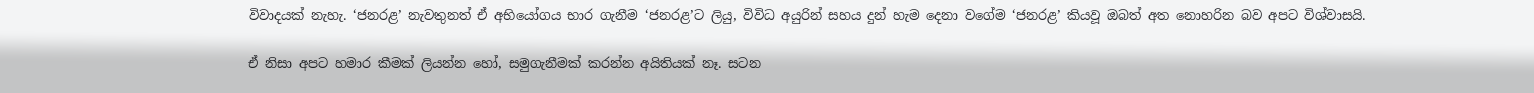විවාදයක් නැහැ. ‘ජනරළ’ නැවතුනත් ඒ අභියෝගය භාර ගැනීම ‘ජනරළ’ට ලියු, විවිධ අයුරින් සහය දුන් හැම දෙනා වගේම ‘ජනරළ’ කියවූ ඔබත් අත නොහරින බව අපට විශ්වාසයි.

ඒ නිසා අපට හමාර කීමක් ලියන්න හෝ, සමුගැනීමක් කරන්න අයිතියක් නෑ. සටන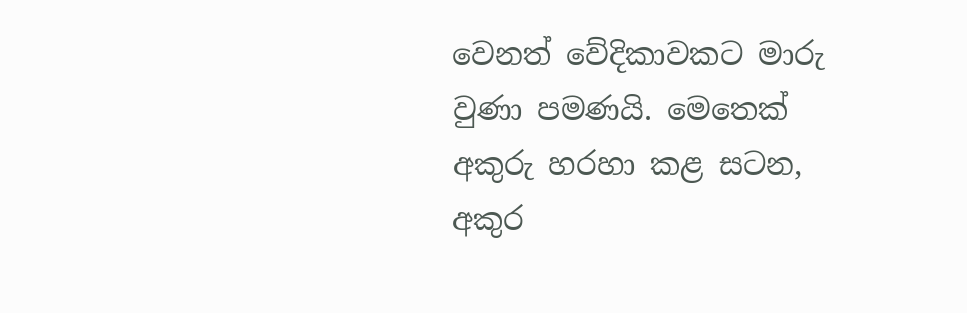වෙනත් වේදිකාවකට මාරු වුණා පමණයි. මෙතෙක් අකුරු හරහා කළ සටන, අකුර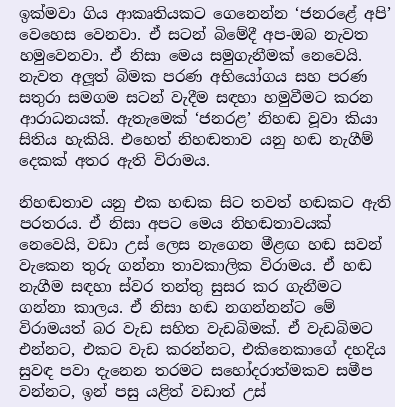ඉක්මවා ගිය ආකෘතියකට ගෙනෙන්න ‘ජනරළේ අපි’ වෙහෙස වෙනවා. ඒ සටන් බිමේදී අප-ඔබ නැවත හමුවෙනවා. ඒ නිසා මෙය සමුගැනීමක් නෙවෙයි. නැවත අලූත් බිමක පරණ අභියෝගය සහ පරණ සතුරා සමගම සටන් වැදීම සඳහා හමුවීමට කරන ආරාධනයක්. ඇතැමෙක් ‘ජනරළ’ නිහඬ වූවා කියා සිතිය හැකියි. එහෙත් නිහඬතාව යනු හඬ නැගීම් දෙකක් අතර ඇති විරාමය.

නිහඬතාව යනු එක හඬක සිට තවත් හඬකට ඇති පරතරය. ඒ නිසා අපට මෙය නිහඬතාවයක් නෙවෙයි, වඩා උස් ලෙස නැගෙන මීළඟ හඬ සවන් වැකෙන තුරු ගන්නා තාවකාලික විරාමය. ඒ හඬ නැගීම සඳහා ස්වර තන්තු සුසර කර ගැනීමට ගන්නා කාලය. ඒ නිසා හඬ නගන්නන්ට මේ විරාමයත් බර වැඩ සහිත වැඩබිමක්. ඒ වැඩබිමට එන්නට, එකට වැඩ කරන්නට, එකිනෙකාගේ දහදිය සුවඳ පවා දැනෙන තරමට සහෝදරාත්මකව සමීප වන්නට, ඉන් පසු යළිත් වඩාත් උස්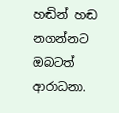හඬින් හඬ නගන්නට ඔබටත් ආරාධනා.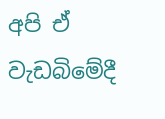අපි ඒ වැඩබිමේදී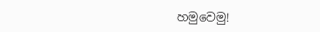හමුවෙමු!